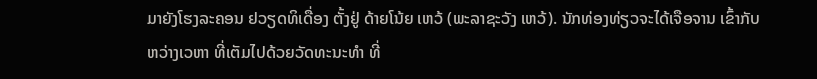ມາຍັງໂຮງລະຄອນ ຢວຽດທິເດື່ອງ ຕັ້ງຢູ່ ດ້າຍໂນ້ຍ ເຫວ້ (ພະລາຊະວັງ ເຫວ້). ນັກທ່ອງທ່ຽວຈະໄດ້ເຈືອຈານ ເຂົ້າກັບ ຫວ່າງເວຫາ ທີ່ເຕັມໄປດ້ວຍວັດທະນະທຳ ທີ່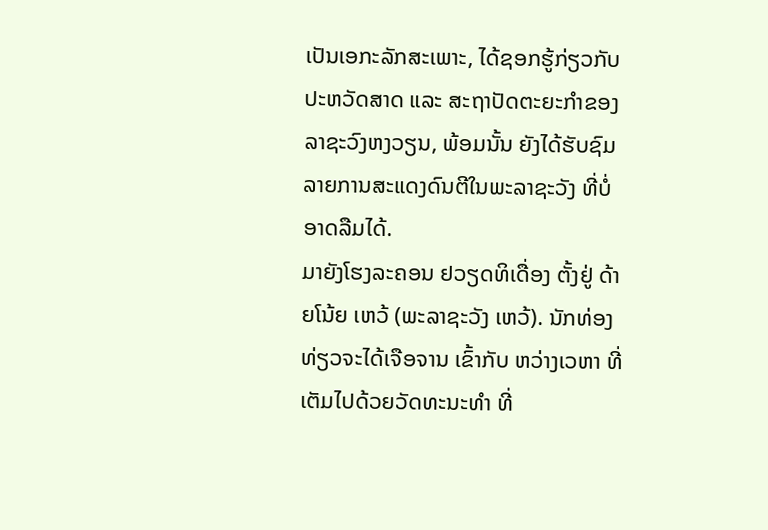ເປັນເອກະລັກສະເພາະ, ໄດ້ຊອກຮູ້ກ່ຽວກັບປະຫວັດສາດ ແລະ ສະຖາປັດຕະຍະກຳຂອງລາຊະວົງຫງວຽນ, ພ້ອມນັ້ນ ຍັງໄດ້ຮັບຊົມ ລາຍການສະແດງດົນຕີໃນພະລາຊະວັງ ທີ່ບໍ່ອາດລືມໄດ້.
ມາຍັງໂຮງລະຄອນ ຢວຽດທິເດື່ອງ ຕັ້ງຢູ່ ດ້າຍໂນ້ຍ ເຫວ້ (ພະລາຊະວັງ ເຫວ້). ນັກທ່ອງທ່ຽວຈະໄດ້ເຈືອຈານ ເຂົ້າກັບ ຫວ່າງເວຫາ ທີ່ເຕັມໄປດ້ວຍວັດທະນະທຳ ທີ່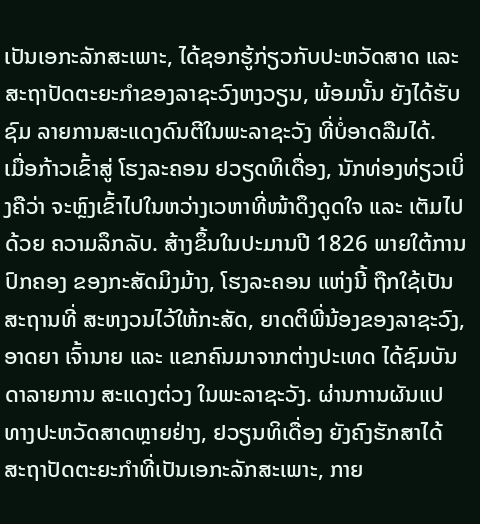ເປັນເອກະລັກສະເພາະ, ໄດ້ຊອກຮູ້ກ່ຽວກັບປະຫວັດສາດ ແລະ ສະຖາປັດຕະຍະກຳຂອງລາຊະວົງຫງວຽນ, ພ້ອມນັ້ນ ຍັງໄດ້ຮັບຊົມ ລາຍການສະແດງດົນຕີໃນພະລາຊະວັງ ທີ່ບໍ່ອາດລືມໄດ້.
ເມື່ອກ້າວເຂົ້າສູ່ ໂຮງລະຄອນ ຢວຽດທິເດື່ອງ, ນັກທ່ອງທ່ຽວເບິ່ງຄືວ່າ ຈະຫຼົງເຂົ້າໄປໃນຫວ່າງເວຫາທີ່ໜ້າດຶງດູດໃຈ ແລະ ເຕັມໄປດ້ວຍ ຄວາມລຶກລັບ. ສ້າງຂຶ້ນໃນປະມານປີ 1826 ພາຍໃຕ້ການປົກຄອງ ຂອງກະສັດມິງມ້າງ, ໂຮງລະຄອນ ແຫ່ງນີ້ ຖືກໃຊ້ເປັນສະຖານທີ່ ສະຫງວນໄວ້ໃຫ້ກະສັດ, ຍາດຕິພີ່ນ້ອງຂອງລາຊະວົງ, ອາດຍາ ເຈົ້ານາຍ ແລະ ແຂກຄົນມາຈາກຕ່າງປະເທດ ໄດ້ຊົມບັນດາລາຍການ ສະແດງຕ່ວງ ໃນພະລາຊະວັງ. ຜ່ານການຜັນແປທາງປະຫວັດສາດຫຼາຍຢ່າງ, ຢວຽນທິເດື່ອງ ຍັງຄົງຮັກສາໄດ້ ສະຖາປັດຕະຍະກຳທີ່ເປັນເອກະລັກສະເພາະ, ກາຍ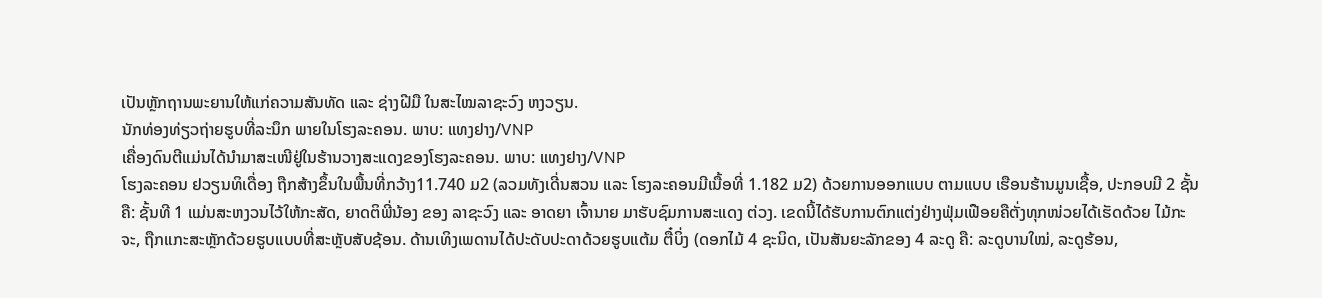ເປັນຫຼັກຖານພະຍານໃຫ້ແກ່ຄວາມສັນທັດ ແລະ ຊ່າງຝີມື ໃນສະໄໝລາຊະວົງ ຫງວຽນ.
ນັກທ່ອງທ່ຽວຖ່າຍຮູບທີ່ລະນຶກ ພາຍໃນໂຮງລະຄອນ. ພາບ: ແທງຢາງ/VNP
ເຄື່ອງດົນຕີແມ່ນໄດ້ນໍາມາສະເໜີຢູ່ໃນຮ້ານວາງສະແດງຂອງໂຮງລະຄອນ. ພາບ: ແທງຢາງ/VNP
ໂຮງລະຄອນ ຢວຽນທິເດື່ອງ ຖືກສ້າງຂຶ້ນໃນພື້ນທີ່ກວ້າງ11.740 ມ2 (ລວມທັງເດີ່ນສວນ ແລະ ໂຮງລະຄອນມີເນື້ອທີ່ 1.182 ມ2) ດ້ວຍການອອກແບບ ຕາມແບບ ເຮືອນຮ້ານມູນເຊື້ອ, ປະກອບມີ 2 ຊັ້ນຄື: ຊັ້ນທີ 1 ແມ່ນສະຫງວນໄວ້ໃຫ້ກະສັດ, ຍາດຕິພີ່ນ້ອງ ຂອງ ລາຊະວົງ ແລະ ອາດຍາ ເຈົ້ານາຍ ມາຮັບຊົມການສະແດງ ຕ່ວງ. ເຂດນີ້ໄດ້ຮັບການຕົກແຕ່ງຢ່າງຟຸ່ມເຟືອຍຄືຕັ່ງທຸກໜ່ວຍໄດ້ເຮັດດ້ວຍ ໄມ້ກະຈະ, ຖືກແກະສະຫຼັກດ້ວຍຮູບແບບທີ່ສະຫຼັບສັບຊ້ອນ. ດ້ານເທິງເພດານໄດ້ປະດັບປະດາດ້ວຍຮູບແຕ້ມ ຕື໋ບິ່ງ (ດອກໄມ້ 4 ຊະນິດ, ເປັນສັນຍະລັກຂອງ 4 ລະດູ ຄື: ລະດູບານໃໝ່, ລະດູຮ້ອນ,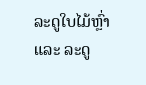ລະດູໃບໄມ້ຫຼົ່າ ແລະ ລະດູ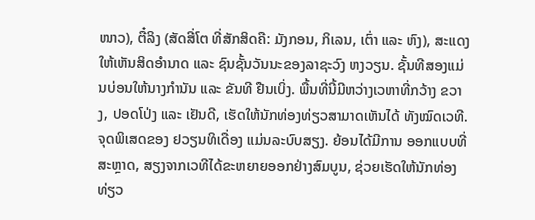ໜາວ), ຕື໋ລິງ (ສັດສີ່ໂຕ ທີ່ສັກສິດຄື: ມັງກອນ, ກິເລນ, ເຕົ່າ ແລະ ຫົງ), ສະແດງໃຫ້ເຫັນສິດອຳນາດ ແລະ ຊົນຊັ້ນວັນນະຂອງລາຊະວົງ ຫງວຽນ. ຊັ້ນທີສອງແມ່ນບ່ອນໃຫ້ນາງກຳນັນ ແລະ ຂັນທີ ຢືນເບິ່ງ. ພື້ນທີ່ນີ້ມີຫວ່າງເວຫາທີ່ກວ້າງ ຂວາງ, ປອດໂປ່ງ ແລະ ເຢັນດີ, ເຮັດໃຫ້ນັກທ່ອງທ່ຽວສາມາດເຫັນໄດ້ ທັງໝົດເວທີ.
ຈຸດພິເສດຂອງ ຢວຽນທິເດື່ອງ ແມ່ນລະບົບສຽງ. ຍ້ອນໄດ້ມີການ ອອກແບບທີ່ສະຫຼາດ, ສຽງຈາກເວທີໄດ້ຂະຫຍາຍອອກຢ່າງສົມບູນ, ຊ່ວຍເຮັດໃຫ້ນັກທ່ອງທ່ຽວ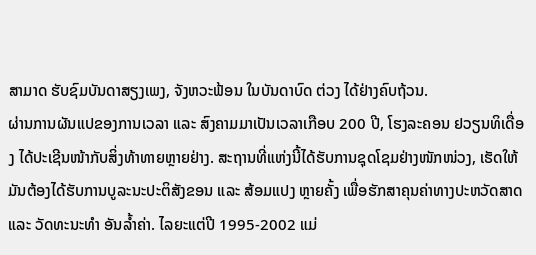ສາມາດ ຮັບຊົມບັນດາສຽງເພງ, ຈັງຫວະຟ້ອນ ໃນບັນດາບົດ ຕ່ວງ ໄດ້ຢ່າງຄົບຖ້ວນ.
ຜ່ານການຜັນແປຂອງການເວລາ ແລະ ສົງຄາມມາເປັນເວລາເກືອບ 200 ປີ, ໂຮງລະຄອນ ຢວຽນທິເດື່ອງ ໄດ້ປະເຊີນໜ້າກັບສິ່ງທ້າທາຍຫຼາຍຢ່າງ. ສະຖານທີ່ແຫ່ງນີ້ໄດ້ຮັບການຊຸດໂຊມຢ່າງໜັກໜ່ວງ, ເຮັດໃຫ້ມັນຕ້ອງໄດ້ຮັບການບູລະນະປະຕິສັງຂອນ ແລະ ສ້ອມແປງ ຫຼາຍຄັ້ງ ເພື່ອຮັກສາຄຸນຄ່າທາງປະຫວັດສາດ ແລະ ວັດທະນະທຳ ອັນລໍ້າຄ່າ. ໄລຍະແຕ່ປີ 1995-2002 ແມ່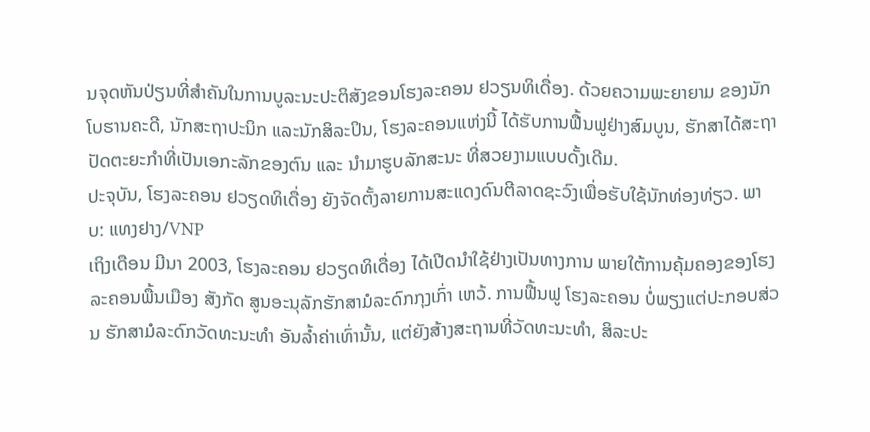ນຈຸດຫັນປ່ຽນທີ່ສຳຄັນໃນການບູລະນະປະຕິສັງຂອນໂຮງລະຄອນ ຢວຽນທິເດື່ອງ. ດ້ວຍຄວາມພະຍາຍາມ ຂອງນັກໂບຮານຄະດີ, ນັກສະຖາປະນິກ ແລະນັກສິລະປິນ, ໂຮງລະຄອນແຫ່ງນີ້ ໄດ້ຮັບການຟື້ນຟູຢ່າງສົມບູນ, ຮັກສາໄດ້ສະຖາປັດຕະຍະກໍາທີ່ເປັນເອກະລັກຂອງຕົນ ແລະ ນໍາມາຮູບລັກສະນະ ທີ່ສວຍງາມແບບດັ້ງເດີມ.
ປະຈຸບັນ, ໂຮງລະຄອນ ຢວຽດທິເດື່ອງ ຍັງຈັດຕັ້ງລາຍການສະແດງດົນຕີລາດຊະວົງເພື່ອຮັບໃຊ້ນັກທ່ອງທ່ຽວ. ພາບ: ແທງຢາງ/VNP
ເຖິງເດືອນ ມີນາ 2003, ໂຮງລະຄອນ ຢວຽດທິເດື່ອງ ໄດ້ເປີດນຳໃຊ້ຢ່າງເປັນທາງການ ພາຍໃຕ້ການຄຸ້ມຄອງຂອງໂຮງລະຄອນພື້ນເມືອງ ສັງກັດ ສູນອະນຸລັກຮັກສາມໍລະດົກກຸງເກົ່າ ເຫວ້. ການຟື້ນຟູ ໂຮງລະຄອນ ບໍ່ພຽງແຕ່ປະກອບສ່ວນ ຮັກສາມໍລະດົກວັດທະນະທຳ ອັນລໍ້າຄ່າເທົ່ານັ້ນ, ແຕ່ຍັງສ້າງສະຖານທີ່ວັດທະນະທຳ, ສິລະປະ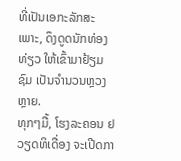ທີ່ເປັນເອກະລັກສະເພາະ, ດຶງດູດນັກທ່ອງທ່ຽວ ໃຫ້ເຂົ້າມາຢ້ຽມຊົມ ເປັນຈຳນວນຫຼວງຫຼາຍ.
ທຸກໆມື້, ໂຮງລະຄອນ ຢວຽດທິເດື່ອງ ຈະເປີດກາ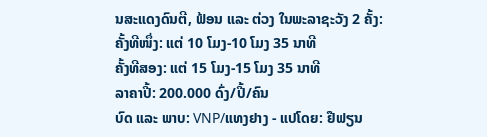ນສະແດງດົນຕີ, ຟ້ອນ ແລະ ຕ່ວງ ໃນພະລາຊະວັງ 2 ຄັ້ງ:
ຄັ້ງທີໜຶ່ງ: ແຕ່ 10 ໂມງ-10 ໂມງ 35 ນາທີ
ຄັ້ງທີສອງ: ແຕ່ 15 ໂມງ-15 ໂມງ 35 ນາທີ
ລາຄາປີ້: 200.000 ດົ່ງ/ປີ້/ຄົນ
ບົດ ແລະ ພາບ: VNP/ແທງຢາງ - ແປໂດຍ: ຢືຟຽນ